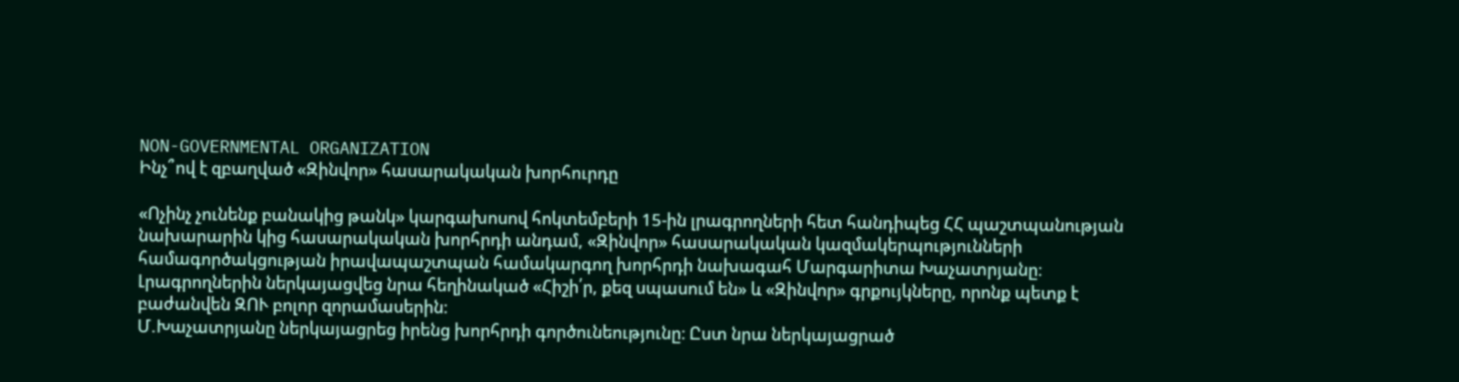NON-GOVERNMENTAL ORGANIZATION
Ինչ՞ով է զբաղված «Զինվոր» հասարակական խորհուրդը

«Ոչինչ չունենք բանակից թանկ» կարգախոսով հոկտեմբերի 15-ին լրագրողների հետ հանդիպեց ՀՀ պաշտպանության նախարարին կից հասարակական խորհրդի անդամ, «Զինվոր» հասարակական կազմակերպությունների համագործակցության իրավապաշտպան համակարգող խորհրդի նախագահ Մարգարիտա Խաչատրյանը։
Լրագրողներին ներկայացվեց նրա հեղինակած «Հիշի՛ր, քեզ սպասում են» և «Զինվոր» գրքույկները, որոնք պետք է բաժանվեն ԶՈՒ բոլոր զորամասերին։
Մ.Խաչատրյանը ներկայացրեց իրենց խորհրդի գործունեությունը։ Ըստ նրա ներկայացրած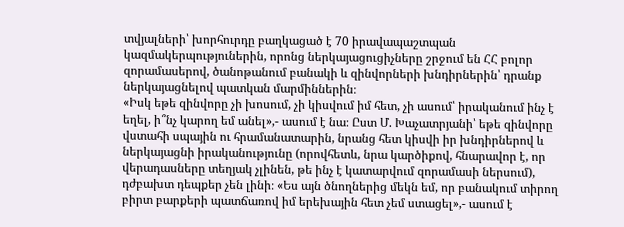տվյալների՝ խորհուրդը բաղկացած է 70 իրավապաշտպան կազմակերպություներին, որոնց ներկայացուցիչները շրջում են ՀՀ բոլոր զորամասերով, ծանոթանում բանակի և զինվորների խնդիրներին՝ դրանք ներկայացնելով պատկան մարմիններին։
«Իսկ եթե զինվորը չի խոսում, չի կիսվում իմ հետ, չի ասում՝ իրականում ինչ է եղել, ի՞նչ կարող եմ անել»,- ասում է նա։ Ըստ Մ. Խաչատրյանի՝ եթե զինվորը վստահի սպային ու հրամանատարին, նրանց հետ կիսվի իր խնդիրներով և ներկայացնի իրականությունը (որովհետև, նրա կարծիքով, հնարավոր է, որ վերադասները տեղյակ չլինեն, թե ինչ է կատարվում զորամասի ներսում), դժբախտ դեպքեր չեն լինի։ «Ես այն ծնողներից մեկն եմ, որ բանակում տիրող բիրտ բարքերի պատճառով իմ երեխային հետ չեմ ստացել»,- ասում է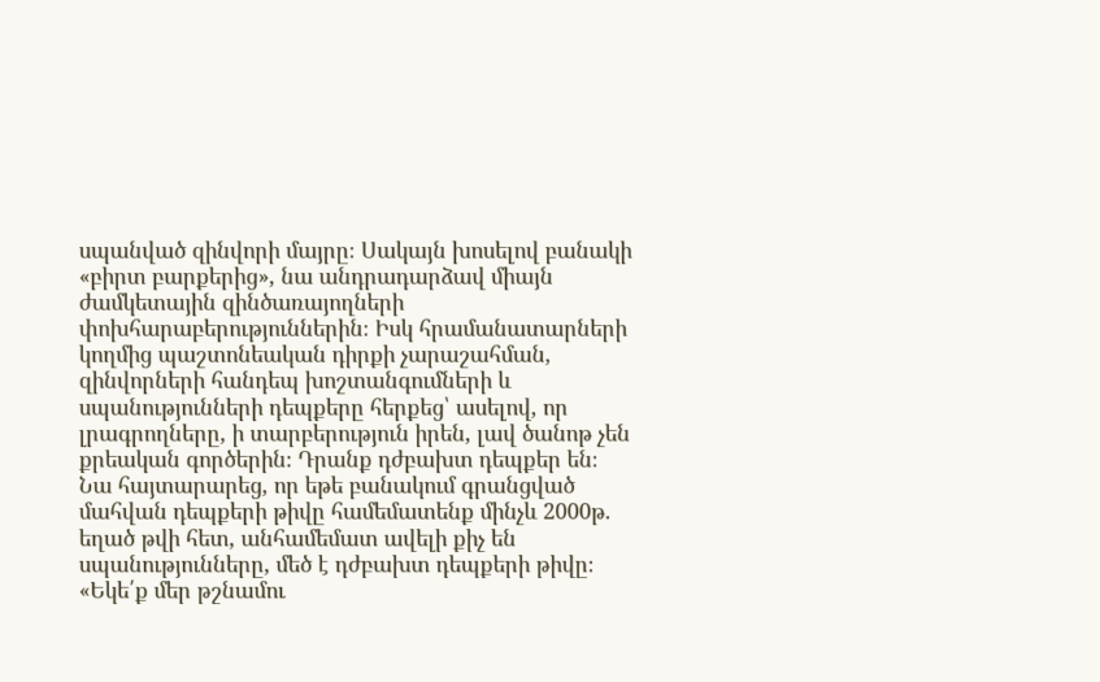սպանված զինվորի մայրը։ Սակայն խոսելով բանակի «բիրտ բարքերից», նա անդրադարձավ միայն ժամկետային զինծառայողների փոխհարաբերություններին։ Իսկ հրամանատարների կողմից պաշտոնեական դիրքի չարաշահման, զինվորների հանդեպ խոշտանգումների և սպանությունների դեպքերը հերքեց՝ ասելով, որ լրագրողները, ի տարբերություն իրեն, լավ ծանոթ չեն քրեական գործերին։ Դրանք դժբախտ դեպքեր են։
Նա հայտարարեց, որ եթե բանակում գրանցված մահվան դեպքերի թիվը համեմատենք մինչև 2000թ. եղած թվի հետ, անհամեմատ ավելի քիչ են սպանությունները, մեծ է դժբախտ դեպքերի թիվը։ «Եկե՛ք մեր թշնամու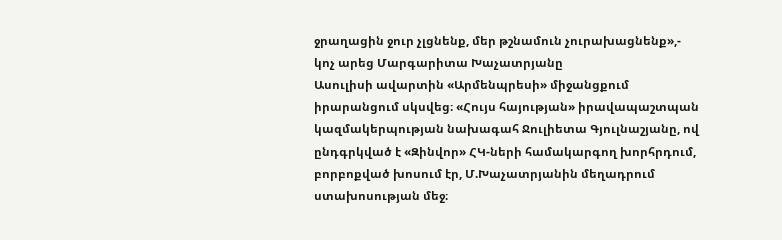ջրաղացին ջուր չլցնենք, մեր թշնամուն չուրախացնենք»,- կոչ արեց Մարգարիտա Խաչատրյանը
Ասուլիսի ավարտին «Արմենպրեսի» միջանցքում իրարանցում սկսվեց։ «Հույս հայության» իրավապաշտպան կազմակերպության նախագահ Ջուլիետա Գյուլնաշյանը, ով ընդգրկված է «Զինվոր» ՀԿ-ների համակարգող խորհրդում, բորբոքված խոսում էր, Մ.Խաչատրյանին մեղադրում ստախոսության մեջ։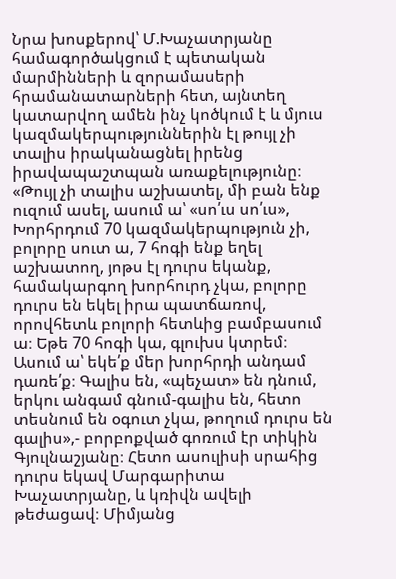Նրա խոսքերով՝ Մ.Խաչատրյանը համագործակցում է պետական մարմինների և զորամասերի հրամանատարների հետ, այնտեղ կատարվող ամեն ինչ կոծկում է և մյուս կազմակերպություններին էլ թույլ չի տալիս իրականացնել իրենց իրավապաշտպան առաքելությունը։
«Թույլ չի տալիս աշխատել, մի բան ենք ուզում ասել, ասում ա՝ «սո՛ւս սո՛ւս»,
Խորհրդում 70 կազմակերպություն չի, բոլորը սուտ ա, 7 հոգի ենք եղել աշխատող, յոթս էլ դուրս եկանք, համակարգող խորհուրդ չկա, բոլորը դուրս են եկել իրա պատճառով, որովհետև բոլորի հետևից բամբասում ա։ Եթե 70 հոգի կա, գլուխս կտրեմ։ Ասում ա՝ եկե՛ք մեր խորհրդի անդամ դառե՛ք։ Գալիս են, «պեչատ» են դնում, երկու անգամ գնում-գալիս են, հետո տեսնում են օգուտ չկա, թողում դուրս են գալիս»,- բորբոքված գոռում էր տիկին Գյուլնաշյանը։ Հետո ասուլիսի սրահից դուրս եկավ Մարգարիտա Խաչատրյանը, և կռիվն ավելի թեժացավ։ Միմյանց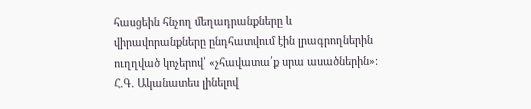հասցեին հնչող մեղադրանքները և վիրավորանքները ընդհատվում էին լրագրողներին ուղղված կոչերով՝ «չհավատա՛ք սրա ասածներին»։
Հ.Գ. Ականատես լինելով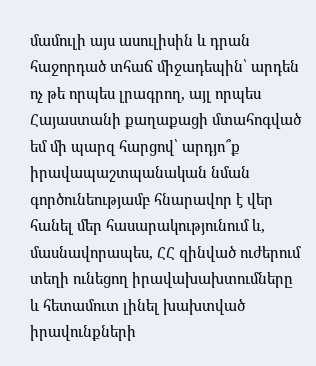մամուլի այս ասուլիսին և դրան հաջորդած տհաճ միջադեպին՝ արդեն ոչ թե որպես լրագրող, այլ որպես Հայաստանի քաղաքացի մտահոգված եմ մի պարզ հարցով՝ արդյո՞ք իրավապաշտպանական նման գործունեությամբ հնարավոր է վեր հանել մեր հասարակությունում և, մասնավորապես, ՀՀ զինված ուժերում տեղի ունեցող իրավախախտումները և հետամուտ լինել խախտված իրավունքների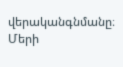վերականգնմանը։
Մերի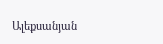Ալեքսանյան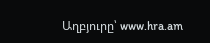Աղբյուրը՝ www.hra.am